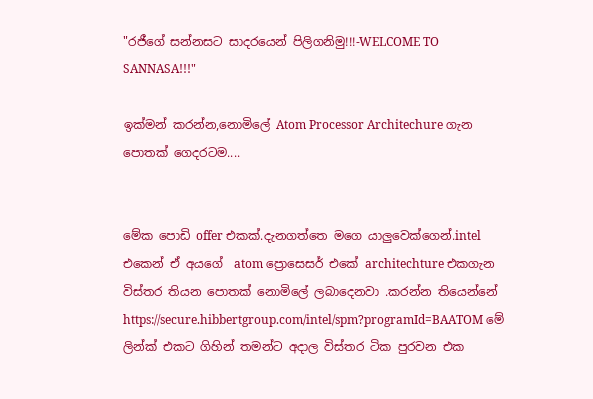"රජීගේ සන්නසට සාදරයෙන් පිලිගනිමු!!!-WELCOME TO SANNASA!!!"

ඉක්මන් කරන්න,නොමිලේ Atom Processor Architechure ගැන පොතක් ගෙදරටම....


මේක පොඩි offer එකක්.දැනගත්තෙ මගෙ යාලුවෙක්ගෙන්.intel එකෙන් ඒ අයගේ  atom ප්‍රොසෙසර් එකේ architechture එකගැන විස්තර තියන පොතක් නොමිලේ ලබාදෙනවා .කරන්න තියෙන්නේ https://secure.hibbertgroup.com/intel/spm?programId=BAATOM මේ  ලින්ක් එකට ගිහින් තමන්ට අදාල විස්තර ටික පුරවන එක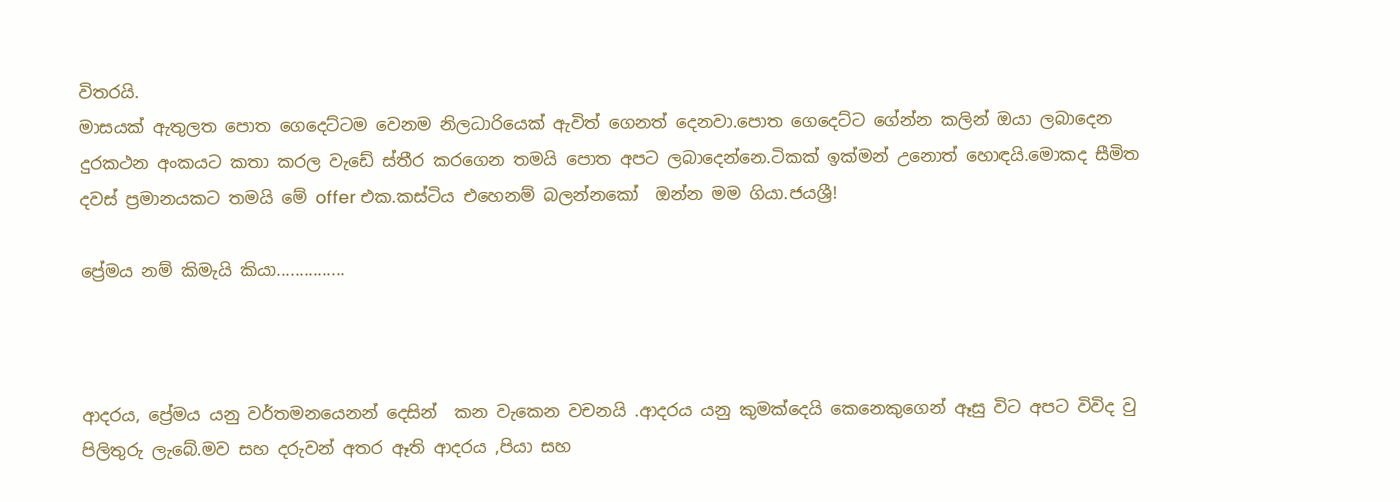විතරයි.
මාසයක් ඇතුලත පොත ගෙදෙට්ටම වෙනම නිලධාරියෙක් ඇවිත් ගෙනත් දෙනවා.පොත ගෙදෙට්ට ගේන්න කලින් ඔයා ලබාදෙන දුරකථන අංකයට කතා කරල වැඩේ ස්තීර කරගෙන තමයි පොත අපට ලබාදෙන්නෙ.ටිකක් ඉක්මන් උනොත් හොඳයි.මොකද සීමිත දවස් ප්‍රමානයකට තමයි මේ offer එක.කස්ටිය එහෙනම් බලන්නකෝ  ඔන්න මම ගියා.ජයශ්‍රී!

ප්‍රේමය නම් කිමැයි කියා...............



ආදරය, ප්‍රේමය යනු වර්තමනයෙනන් දෙසින්  කන වැකෙන වචනයි .ආදරය යනු කුමක්දෙයි කෙනෙකුගෙන් ඈසු විට අපට විවිද වු පිලිතුරු ලැබේ.මව සහ දරුවන් අතර ඈති ආදරය ,පියා සහ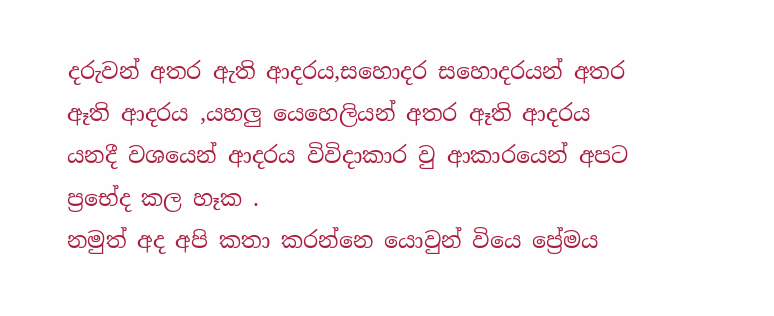දරුවන් අතර ඇති ආදරය,සහොදර සහොදරයන් අතර ඈති ආදරය ,යහලු යෙහෙලියන් අතර ඈති ආදරය යනදී වශයෙන් ආදරය විවිදාකාර වු ආකාරයෙන් අපට ප්‍රභේද කල හෑක .
නමුත් අද අපි කතා කරන්නෙ යොවුන් වියෙ ප්‍රේමය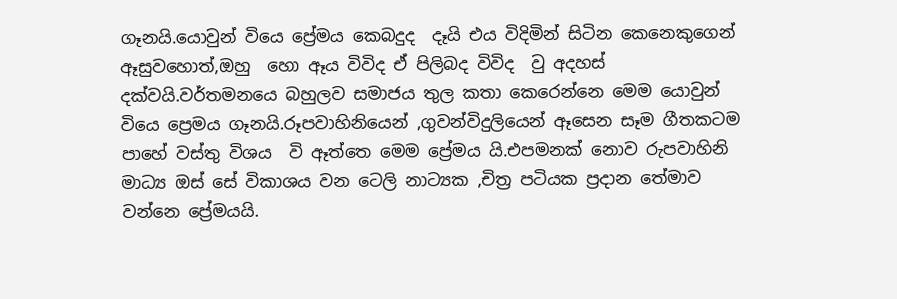ගෑනයි.යොවුන් වියෙ ප්‍රේමය කෙබදුද  දෑයි එය විදිමින් සිටින කෙනෙකුගෙන් ඈසුවහොත්,ඔහු  හො ඈය විවිද ඒ පිලිබද විවිද  වු අදහස් දක්වයි.වර්තමනයෙ බහුලව සමාජය තුල කතා කෙරෙන්නෙ මෙම යොවුන් වියෙ ප්‍රෙමය ගෑනයි.රූපවාහිනියෙන් ,ගුවන්විදුලියෙන් ඈසෙන සෑම ගීතකටම  පාහේ වස්තු විශය  වි ඈත්තෙ මෙම ප්‍රේමය යි.එපමනක් නොව රුපවාහිනි මාධ්‍ය ඔස් සේ විකාශය වන ටෙලි නාට්‍යක ,චිත්‍ර පටියක ප්‍රදාන තේමාව වන්නෙ ප්‍රේමයයි.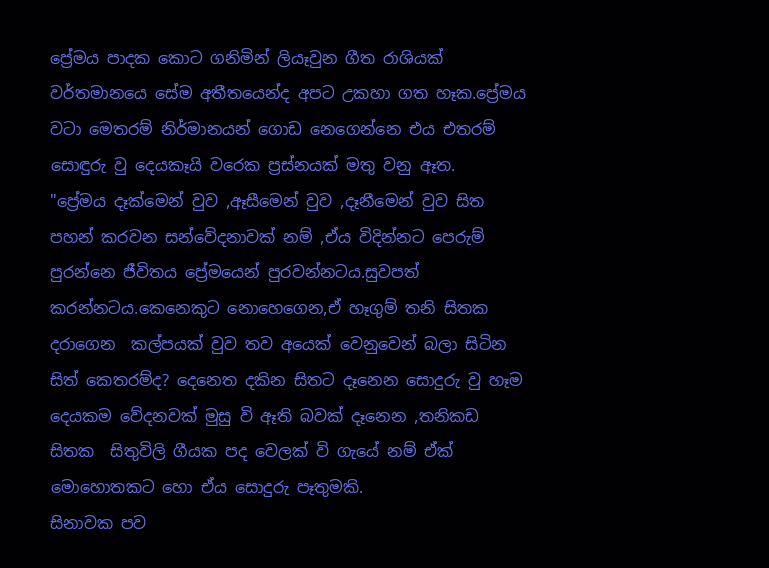ප්‍රේමය පාදක කොට ගනිමින් ලියෑවුන ගීත රාශියක් වර්තමානයෙ සේම අතීතයෙන්ද අපට උකහා ගත හෑක.ප්‍රේමය වටා මෙතරම් නිර්මානයන් ගොඩ නෙගෙන්නෙ එය එතරම් සොඳුරු වු දෙයකෑයි වරෙක ප්‍රස්නයක් මතු වනු ඈත.
"ප්‍රේමය දෑක්මෙන් වුව ,ඈසීමෙන් වුව ,දෑනීමෙන් වුව සිත පහන් කරවන සන්වේදනාවක් නම් ,ඒය විදින්නට පෙරුම්  පුරන්නෙ ජීවිතය ප්‍රේමයෙන් පුරවන්නටය.සුවපත් කරන්නටය.කෙනෙකුට නොහෙගෙන,ඒ හෑගුම් තනි සිතක දරාගෙන  කල්පයක් වුව තව අයෙක් වෙනුවෙන් බලා සිටින සිත් කෙතරම්ද? දෙනෙත දකින සිතට දෑනෙන සොදුරු වු හෑම දෙයකම වේදනවක් මුසු වි ඈති බවක් දෑනෙන ,තනිකඩ සිතක  සිතුවිලි ගීයක පද වෙලක් වි ගැයේ නම් ඒක් මොහොතකට හො ඒය සොදුරු පෑතුමකි.
සිනාවක පව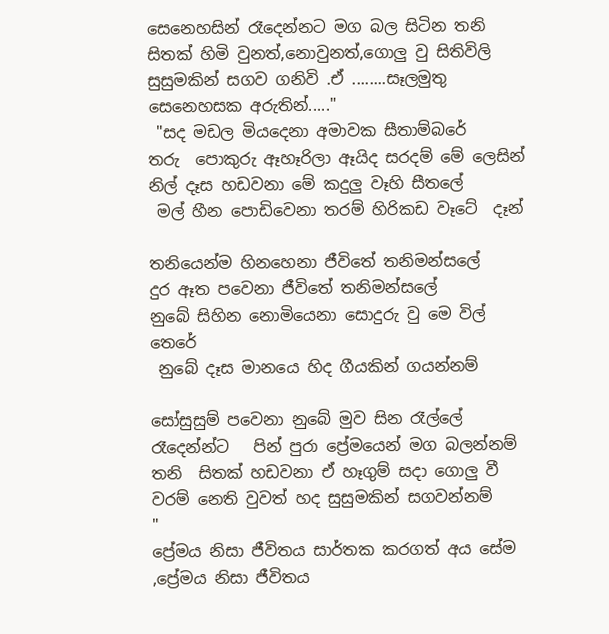සෙනෙහසින් රෑදෙන්නට මග බල සිටින තනි සිතක් හිමි වුනත්,නොවුනත්,ගොලු වු සිතිවිලි සුසුමකින් සගව ගනිවි .ඒ ........සෑලමුතු සෙනෙහසක අරුතින්....."
 "සද මඩල මියදෙනා අමාවක සීතාම්බරේ
තරු  පොකුරු ඈහෑරිලා ඈයිද සරදම් මේ ලෙසින්
නිල් දෑස හඩවනා මේ කදුලු වෑහි සීතලේ
 මල් හීන පොඩිවෙනා තරම් හිරිකඩ වෑටේ  දෑන්

තනියෙන්ම හිනහෙනා ජීවිතේ තනිමන්සලේ
දුර ඈත පවෙනා ජීවිතේ තනිමන්සලේ
නුබේ සිහින නොමියෙනා සොදුරු වු මෙ විල් තෙරේ
 නුබේ දෑස මානයෙ හිද ගීයකින් ගයන්නම්

සෝසුසුම් පවෙනා නුබේ මුව සින රෑල්ලේ
රෑදෙන්න්ට   පින් පුරා ප්‍රේමයෙන් මග බලන්නම්
තනි  සිතක් හඩවනා ඒ හෑගුම් සදා ගොලු වී
වරම් නෙති වුවත් හද සුසුමකින් සගවන්නම්     "
ප්‍රේමය නිසා ජීවිතය සාර්තක කරගත් අය සේම ,ප්‍රේමය නිසා ජීවිතය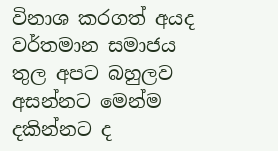විනාශ කරගත් අයද වර්තමාන සමාජය තුල අපට බහුලව අසන්නට මෙන්ම දකින්නට ද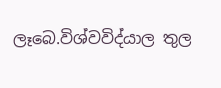ලෑබෙ.විශ්වවිද්යාල තුල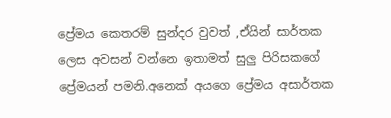ප්‍රේමය කෙතරම් සුන්දර වුවත් ,ඒයින් සාර්තක ලෙස අවසන් වන්නෙ ඉතාමත් සුලු පිරිසකගේ ප්‍රේමයන් පමනි.අනෙක් අයගෙ ප්‍රේමය අසාර්තක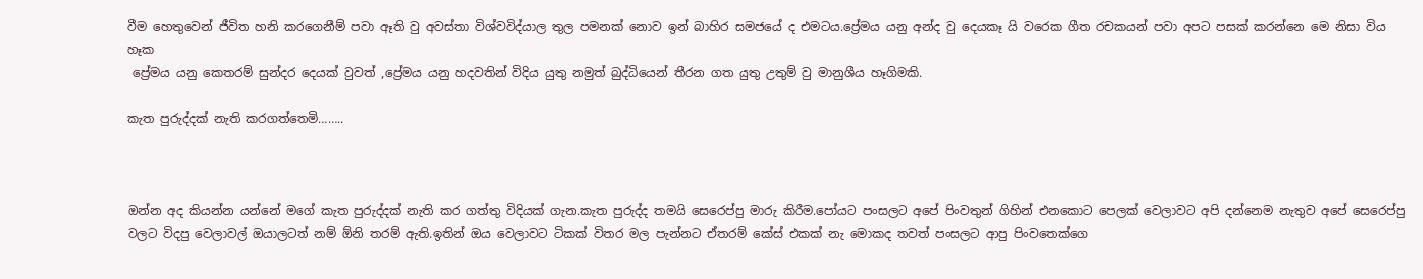වීම හෙතුවෙන් ජීවිත හනි කරගෙනීම් පවා ඈති වු අවස්තා විශ්වවිද්යාල තුල පමනක් නොව ඉන් බාහිර සමජයේ ද එමටය.ප්‍රේමය යනු අන්ද වු දෙයකෑ යි වරෙක ගීත රචකයන් පවා අපට පසක් කරන්නෙ මෙ නිසා විය හෑක
 ප්‍රේමය යනු කෙතරම් සුන්දර දෙයක් වුවත් ,ප්‍රේමය යනු හදවතින් විදිය යුතු නමුත් බුද්ධියෙන් තීරන ගත යුතු උතුම් වු මානුශීය හෑගිමකි.

කැත පුරුද්දක් නැති කරගත්තෙමි……..



ඔන්න අද කියන්න යන්නේ මගේ කැත පුරුද්දක් නැති කර ගත්තු විදියක් ගැන.කැත පුරුද්ද තමයි සෙරෙප්පු මාරු කිරීම.පෝයට පංසලට අපේ පිංවතුන් ගිහින් එනකොට පෙලක් වෙලාවට අපි දන්නෙම නැතුව අපේ සෙරෙප්පු වලට විදපු වෙලාවල් ඔයාලටත් නම් ඕනි තරම් ඇති.ඉතින් ඔය වෙලාවට ටිකක් විතර මල පැන්නට ඒතරම් කේස් එකක් නැ මොකද තවත් පංසලට ආපු පිංවතෙක්ගෙ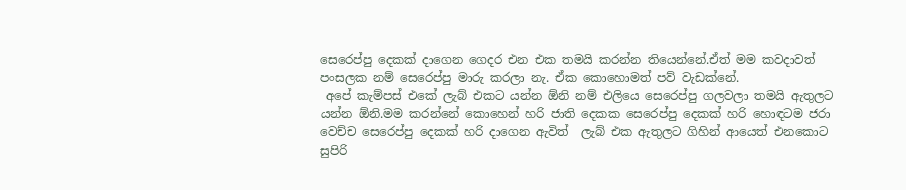සෙරෙප්පු දෙකක් දාගෙන ගෙදර එන එක තමයි කරන්න තියෙන්නේ.ඒත් මම කවදාවත් පංසලක නම් සෙරෙප්පු මාරු කරලා නැ. ඒක කොහොමත් පව් වැඩක්නේ.
 අපේ කැම්පස් එකේ ලැබ් එකට යන්න ඕනි නම් එලියෙ සෙරෙප්පු ගලවලා තමයි ඇතුලට යන්න ඕනි.මම කරන්නේ කොහෙන් හරි ජාති දෙකක සෙරෙප්පු දෙකක් හරි හොඳටම ජරා වෙච්ච සෙරෙප්පු දෙකක් හරි දාගෙන ඇවිත්  ලැබ් එක ඇතුලට ගිහින් ආයෙත් එනකොට සුපිරි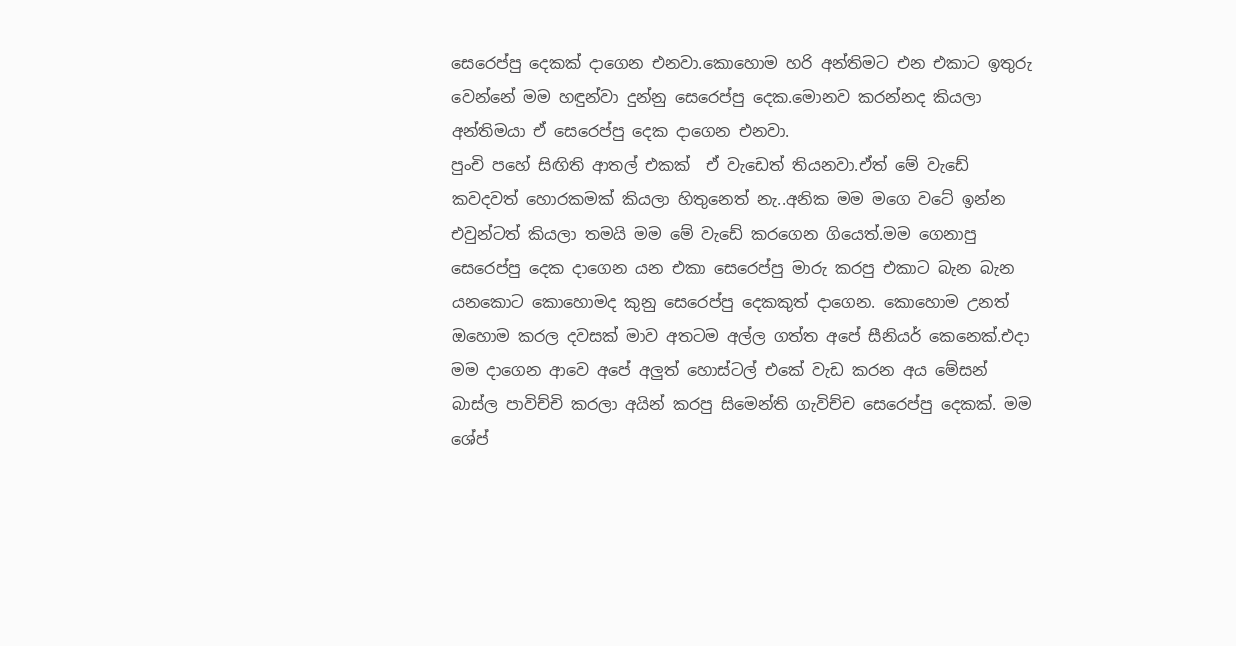සෙරෙප්පු දෙකක් දාගෙන එනවා.කොහොම හරි අන්තිමට එන එකාට ඉතුරු වෙන්නේ මම හඳුන්වා දුන්නු සෙරෙප්පු දෙක.මොනව කරන්නද කියලා අන්තිමයා ඒ සෙරෙප්පු දෙක දාගෙන එනවා.
පුංචි පහේ සිඟිති ආතල් එකක්  ඒ වැඩෙත් තියනවා.ඒත් මේ වැඩේ කවදවත් හොරකමක් කියලා හිතුනෙත් නැ..අනික මම මගෙ වටේ ඉන්න එවුන්ටත් කියලා තමයි මම මේ වැඩේ කරගෙන ගියෙත්.මම ගෙනාපු සෙරෙප්පු දෙක දාගෙන යන එකා සෙරෙප්පු මාරු කරපු එකාට බැන බැන යනකොට කොහොමද කුනු සෙරෙප්පු දෙකකුත් දාගෙන. කොහොම උනත් ඔහොම කරල දවසක් මාව අතටම අල්ල ගත්ත අපේ සීනියර් කෙනෙක්.එදා මම දාගෙන ආවෙ අපේ අලුත් හොස්ටල් එකේ වැඩ කරන අය මේසන් බාස්ල පාවිච්චි කරලා අයින් කරපු සිමෙන්ති ගැවිච්ච සෙරෙප්පු දෙකක්. මම ශේප්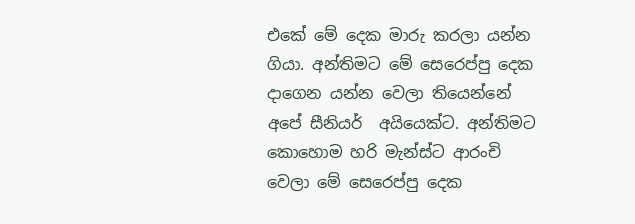එකේ මේ දෙක මාරු කරලා යන්න ගියා. අන්තිමට මේ සෙරෙප්පු දෙක දාගෙන යන්න වෙලා තියෙන්නේ අපේ සීනියර්  අයියෙක්ට. අන්තිමට  කොහොම හරි මැන්ස්ට ආරංචි වෙලා මේ සෙරෙප්පු දෙක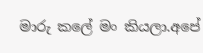මාරු කලේ මං කියලා.අපේ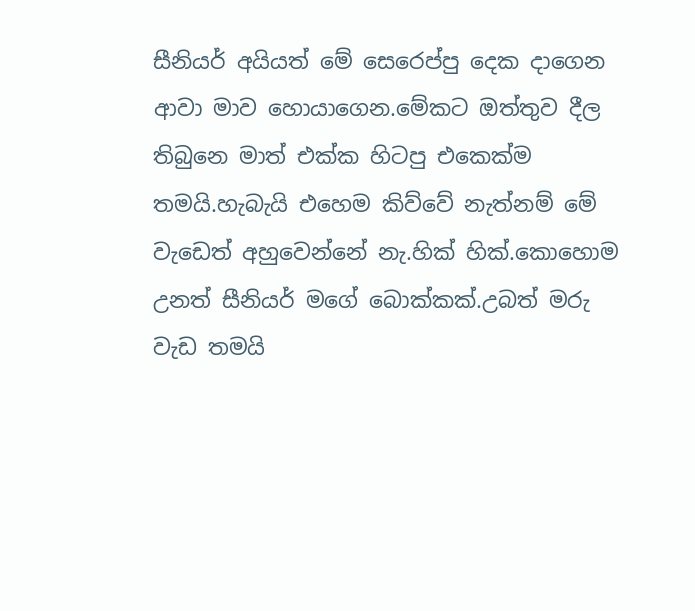සීනියර් අයියත් මේ සෙරෙප්පු දෙක දාගෙන ආවා මාව හොයාගෙන.මේකට ඔත්තුව දීල තිබුනෙ මාත් එක්ක හිටපු එකෙක්ම තමයි.හැබැයි එහෙම කිව්වේ නැත්නම් මේ වැඩෙත් අහුවෙන්නේ නැ.හික් හික්.කොහොම උනත් සීනියර් මගේ බොක්කක්.උබත් මරු වැඩ තමයි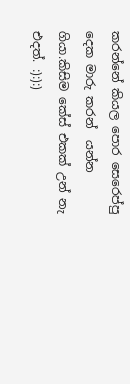කරන්නේ කියල පොර සෙරෙප්පු දෙක මාරු කරන්  යන්න ගියා.කිසිම කේස් එකක් උන් නැ එදත්. :):):)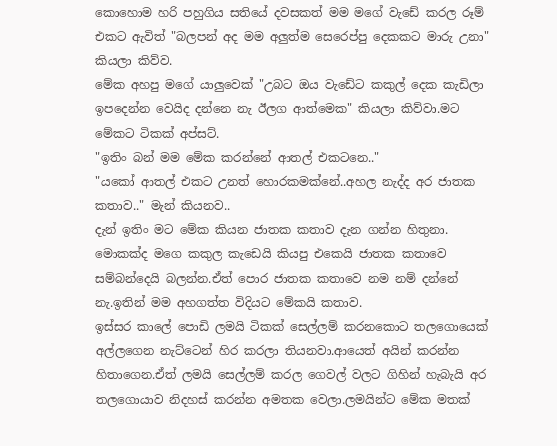කොහොම හරි පහුගිය සතියේ දවසකත් මම මගේ වැඩේ කරල රූම් එකට ඇවිත් "බලපන් අද මම අලුත්ම සෙරෙප්පු දෙකකට මාරු උනා"
කියලා කිව්ව.
මේක අහපු මගේ යාලුවෙක් "උබට ඔය වැඩේට කකුල් දෙක කැඩිලා ඉපදෙන්න වෙයිද දන්නෙ නැ ඊලග ආත්මෙක" කියලා කිව්වා.මට මේකට ටිකක් අප්සට්.
"ඉතිං බන් මම මේක කරන්නේ ආතල් එකටනෙ.."
"යකෝ ආතල් එකට උනත් හොරකමක්නේ..අහල නැද්ද අර ජාතක කතාව.." මැන් කියනව..
දැන් ඉතිං මට මේක කියන ජාතක කතාව දැන ගන්න හිතුනා. මොකක්ද මගෙ කකුල කැඩෙයි කියපු එකෙයි ජාතක කතාවෙ සම්බන්දෙයි බලන්න.ඒත් පොර ජාතක කතාවෙ නම නම් දන්නේ නැ.ඉතින් මම අහගත්ත විදියට මේකයි කතාව.
ඉස්සර කාලේ පොඩි ලමයි ටිකක් සෙල්ලම් කරනකොට තලගොයෙක් අල්ලගෙන නැට්ටෙන් හිර කරලා තියනවා.ආයෙත් අයින් කරන්න හිතාගෙන.ඒත් ලමයි සෙල්ලම් කරල ගෙවල් වලට ගිහින් හැබැයි අර තලගොයාව නිදහස් කරන්න අමතක වෙලා.ලමයින්ට මේක මතක්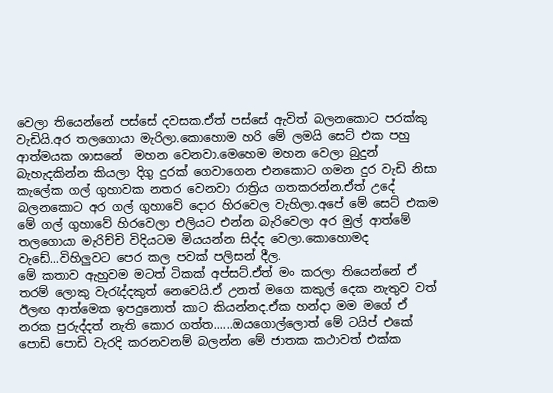වෙලා තියෙන්නේ පස්සේ දවසක.ඒත් පස්සේ ඇවිත් බලනකොට පරක්කු වැඩියි.අර තලගොයා මැරිලා.කොහොම හරි මේ ලමයි සෙට් එක පහු ආත්මයක ශාසනේ  මහන වෙනවා.මෙහෙම මහන වෙලා බුදුන් බැහැදකින්න කියලා දිගු දුරක් ගෙවාගෙන එනකොට ගමන දුර වැඩි නිසා කැලේක ගල් ගුහාවක නතර වෙනවා රාත්‍රිය ගතකරන්න.ඒත් උදේ බලනකොට අර ගල් ගුහාවේ දොර හිරවෙල වැහිලා.අපේ මේ සෙට් එකම මේ ගල් ගුහාවේ හිරවෙලා එලියට එන්න බැරිවෙලා අර මුල් ආත්මේ තලගොයා මැරිච්චි විදියටම මියයන්න සිද්ද වෙලා.කොහොමද වැඩේ...විහිලුවට පෙර කල පවක් පලිසන් දීල.
මේ කතාව ඇහුවම මටත් ටිකක් අප්සට්.ඒත් මං කරලා තියෙන්නේ ඒ තරම් ලොකු වැ‍රැද්දකුත් නෙවෙයි.ඒ උනත් මගෙ කකුල් දෙක නැතුව වත් ඊලඟ ආත්මෙක ඉපදුනොත් කාට කියන්නද.ඒක හන්දා මම මගේ ඒ නරක පුරුද්දත් නැති කොර ගත්ත......ඔයගොල්ලොත් මේ ටයිප් එකේ පොඩි පොඩි වැරදි කරනවනම් බලන්න මේ ජාතක කථාවත් එක්ක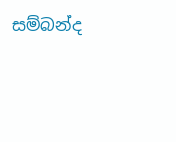සම්බන්ද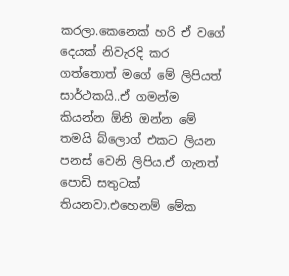කරලා.කෙනෙක් හරි ඒ වගේ දෙයක් නිවැරදි කර ගත්තොත් මගේ මේ ලිපියත් සාර්ථකයි..ඒ ගමන්ම කියන්න ඕනි ඔන්න මේ තමයි බ්ලොග් එකට ලියන පනස් වෙනි ලිපිය.ඒ ගැනත් පොඩි සතුටක් තියනවා.එහෙනම් මේක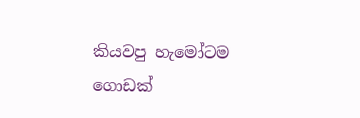කියවපු හැමෝටම ගොඩක්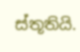ස්තූතියි.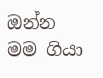ඔන්න මම ගියා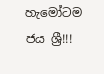හැමෝටම ජය ශ්‍රී!!!